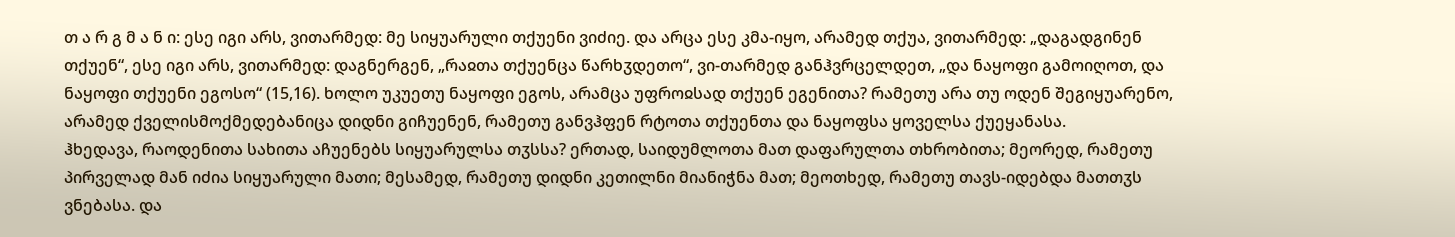თ ა რ გ მ ა ნ ი: ესე იგი არს, ვითარმედ: მე სიყუარული თქუენი ვიძიე. და არცა ესე კმა-იყო, არამედ თქუა, ვითარმედ: „დაგადგინენ თქუენ“, ესე იგი არს, ვითარმედ: დაგნერგენ, „რაჲთა თქუენცა წარხჳდეთო“, ვი-თარმედ განჰვრცელდეთ, „და ნაყოფი გამოიღოთ, და ნაყოფი თქუენი ეგოსო“ (15,16). ხოლო უკუეთუ ნაყოფი ეგოს, არამცა უფროჲსად თქუენ ეგენითა? რამეთუ არა თუ ოდენ შეგიყუარენო, არამედ ქველისმოქმედებანიცა დიდნი გიჩუენენ, რამეთუ განვჰფენ რტოთა თქუენთა და ნაყოფსა ყოველსა ქუეყანასა.
ჰხედავა, რაოდენითა სახითა აჩუენებს სიყუარულსა თჳსსა? ერთად, საიდუმლოთა მათ დაფარულთა თხრობითა; მეორედ, რამეთუ პირველად მან იძია სიყუარული მათი; მესამედ, რამეთუ დიდნი კეთილნი მიანიჭნა მათ; მეოთხედ, რამეთუ თავს-იდებდა მათთჳს ვნებასა. და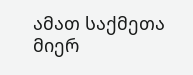ამათ საქმეთა მიერ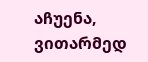აჩუენა, ვითარმედ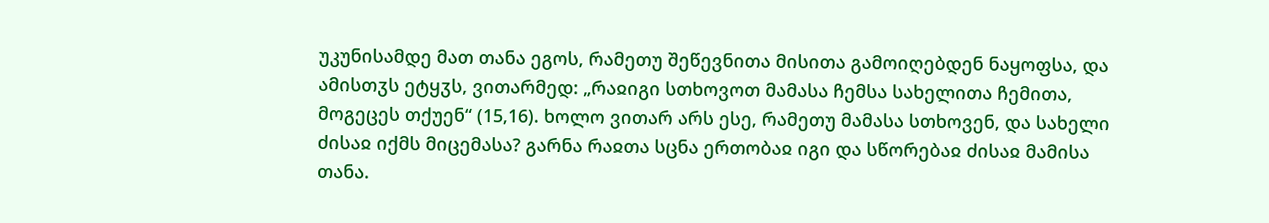უკუნისამდე მათ თანა ეგოს, რამეთუ შეწევნითა მისითა გამოიღებდენ ნაყოფსა, და ამისთჳს ეტყჳს, ვითარმედ: „რაჲიგი სთხოვოთ მამასა ჩემსა სახელითა ჩემითა, მოგეცეს თქუენ“ (15,16). ხოლო ვითარ არს ესე, რამეთუ მამასა სთხოვენ, და სახელი ძისაჲ იქმს მიცემასა? გარნა რაჲთა სცნა ერთობაჲ იგი და სწორებაჲ ძისაჲ მამისა თანა.